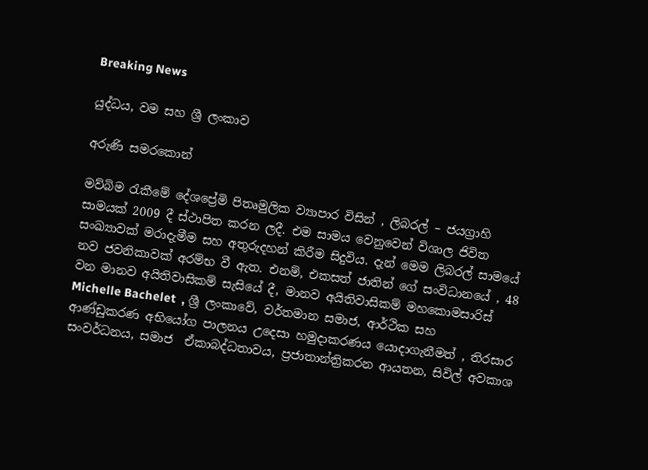Breaking News

යුද්ධය, වම සහ ශ්‍රී ලංකාව

අරුණි සමරකොන්

මව්බිම රැකීමේ දේශප්‍රේමි පිතෘමුලික ව්‍යාපාර විසින් , ලිබරල් – ජයග්‍රාහි සාමයක් 2009 දී ස්ථාපිත කරන ලදී. එම සාමය වෙනුවෙන් විශාල ජිවිත සංඛ්‍යාවක් මරාදැමීම සහ අතුරුදහන් කිරීම සිදුවිය. දැන් මෙම ලිබරල් සාමයේ නව ජවනිකාවක් අරම්භ වී ඇත. එනම්, එකසත් ජාතින් ගේ සංවිධානයේ , 48 වන මානව අයිතිවාසිකම් සැසියේ දී, මානව අයිතිවාසිකම් මහකොමසාරිස් Michelle Bachelet  , ශ්‍රී ලංකාවේ, වර්තමාන සමාජ, ආර්ථික සහ ආණ්ඩුකරණ අභියෝග පාලනය උදෙසා හමුදාකරණය යොදාගැනීමත් , තිරසාර සංවර්ධනය, සමාජ  ඒකාබද්ධතාවය, ප්‍රජාතාන්ත්‍රිකරන ආයතන, සිවිල් අවකාශ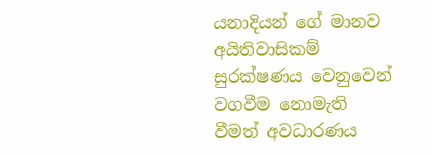යනාදියන් ගේ මානව අයිතිවාසිකම් සුරක්ෂණය වෙනුවෙන් වගවීම නොමැති වීමත් අවධාරණය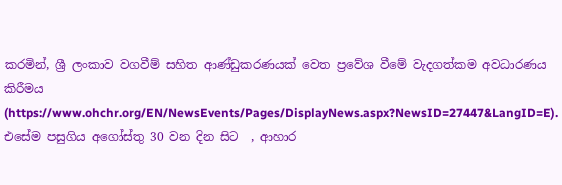කරමින්, ශ්‍රී ලංකාව වගවීම් සහිත ආණ්ඩුකරණයක් වෙත ප්‍රවේශ වීමේ වැදගත්කම අවධාරණය කිරීමය (https://www.ohchr.org/EN/NewsEvents/Pages/DisplayNews.aspx?NewsID=27447&LangID=E). එසේම පසුගිය අගෝස්තු 30 වන දින සිට  , ආහාර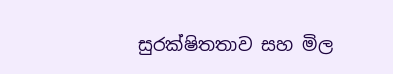සුරක්ෂිතතාව සහ මිල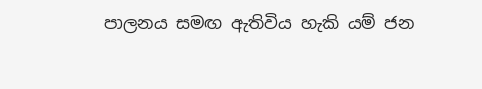පාලනය සමඟ ඇතිවිය හැකි යම් ජන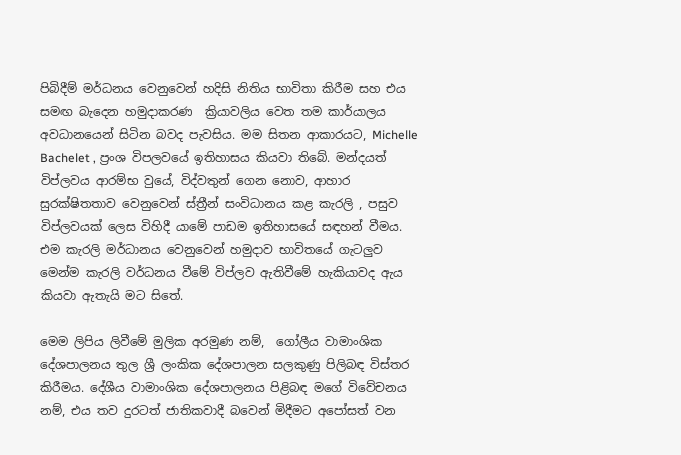පිබිදීම් මර්ධනය වෙනුවෙන් හදිසි නිතිය භාවිතා කිරීම සහ එය සමඟ බැදෙන හමුදාකරණ  ක්‍රියාවලිය වෙත තම කාර්යාලය අවධානයෙන් සිටින බවද පැවසිය. මම සිතන ආකාරයට, Michelle Bachelet , ප්‍රංශ විපලවයේ ඉතිහාසය කියවා තිබේ. මන්දයත් විප්ලවය ආරම්භ වුයේ, විද්වතුන් ගෙන නොව, ආහාර සුරක්ෂිතතාව වෙනුවෙන් ස්ත්‍රීන් සංවිධානය කළ කැරලි , පසුව විප්ලවයක් ලෙස විහිදී යාමේ පාඩම ඉතිහාසයේ සඳහන් වීමය. එම කැරලි මර්ධානය වෙනුවෙන් හමුදාව භාවිතයේ ගැටලුව මෙන්ම කැරලි වර්ධනය වීමේ විප්ලව ඇතිවීමේ හැකියාවද ඇය කියවා ඇතැයි මට සිතේ.

මෙම ලිපිය ලිවීමේ මුලික අරමුණ නම්,  ගෝලීය වාමාංශික දේශපාලනය තුල ශ්‍රී ලංකික දේශපාලන සලකුණු පිලිබඳ විස්තර කිරීමය. දේශීය වාමාංශික දේශපාලනය පිළිබඳ මගේ විවේචනය නම්, එය තව දුරටත් ජාතිකවාදී බවෙන් මිදීමට අපෝසත් වන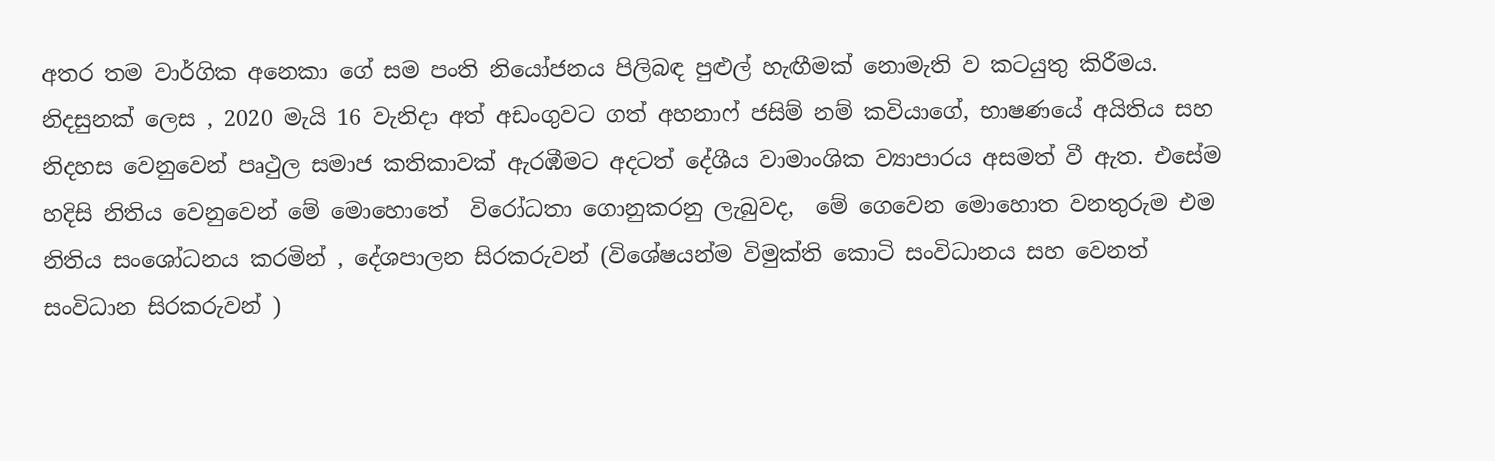අතර තම වාර්ගික අනෙකා ගේ සම පංති නියෝජනය පිලිබඳ පුළුල් හැඟීමක් නොමැති ව කටයුතු කිරීමය. නිදසුනක් ලෙස , 2020 මැයි 16 වැනිදා අත් අඩංගුවට ගත් අහනාෆ් ජසිම් නම් කවියාගේ, භාෂණයේ අයිතිය සහ නිදහස වෙනුවෙන් පෘථුල සමාජ කතිකාවක් ඇරඹීමට අදටත් දේශීය වාමාංශික ව්‍යාපාරය අසමත් වී ඇත. එසේම හදිසි නිතිය වෙනුවෙන් මේ මොහොතේ  විරෝධතා ගොනුකරනු ලැබුවද,  මේ ගෙවෙන මොහොත වනතුරුම එම නිතිය සංශෝධනය කරමින් , දේශපාලන සිරකරුවන් (විශේෂයන්ම විමුක්ති කොටි සංවිධානය සහ වෙනත් සංවිධාන සිරකරුවන් )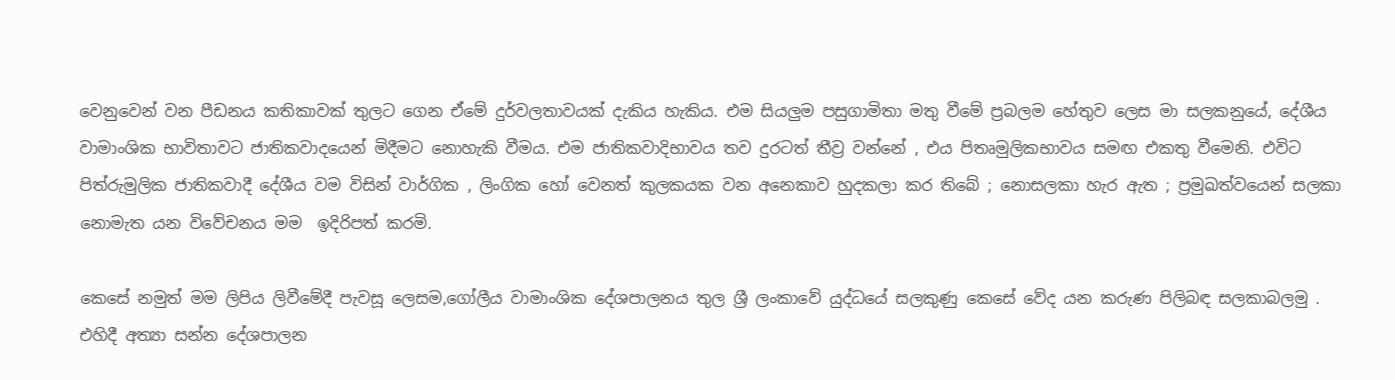වෙනුවෙන් වන පීඩනය කතිකාවක් තුලට ගෙන ඒමේ දුර්වලතාවයක් දැකිය හැකිය. එම සියලුම පසුගාමිතා මතු වීමේ ප්‍රබලම හේතුව ලෙස මා සලකනුයේ, දේශීය වාමාංශික භාවිතාවට ජාතිකවාදයෙන් මිදීමට නොහැකි වීමය. එම ජාතිකවාදිභාවය තව දුරටත් තීව්‍ර වන්නේ , එය පිතෘමුලිකභාවය සමඟ එකතු වීමෙනි. එවිට පිත්රුමුලික ජාතිකවාදී දේශීය වම විසින් වාර්ගික , ලිංගික හෝ වෙනත් කුලකයක වන අනෙකාව හුදකලා කර තිබේ ; නොසලකා හැර ඇත ; ප්‍රමුඛත්වයෙන් සලකා නොමැත යන විවේචනය මම  ඉදිරිපත් කරමි.

කෙසේ නමුත් මම ලිපිය ලිවීමේදී පැවසූ ලෙසම,ගෝලීය වාමාංශික දේශපාලනය තුල ශ්‍රී ලංකාවේ යුද්ධයේ සලකුණු කෙසේ වේද යන කරුණ පිලිබඳ සලකාබලමු . එහිදී අත්‍යා සන්න දේශපාලන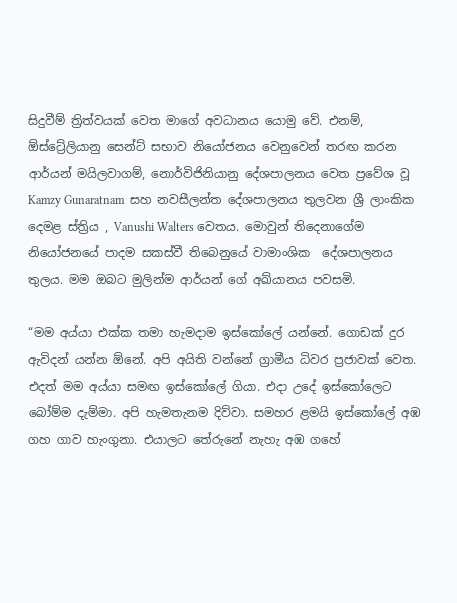සිදුවීම් ත්‍රිත්වයක් වෙත මාගේ අවධානය යොමු වේ. එනම්,  ඕස්ට්‍රේලියානු සෙන්ට් සභාව නියෝජනය වෙනුවෙන් තරඟ කරන ආර්යන් මයිලවාගම්, නොර්විජිනියානු දේශපාලනය වෙත ප්‍රවේශ වූ Kamzy Gunaratnam  සහ නවසීලන්ත දේශපාලනය තුලවන ශ්‍රී ලාංකික දෙමළ ස්ත්‍රිය , Vanushi Walters වෙතය. මොවුන් තිදෙනාගේම  නියෝජනයේ පාදම සකස්වී තිබෙනුයේ වාමාංශික  දේශපාලනය තුලය. මම ඔබට මුලින්ම ආර්යන් ගේ අඛ්යානය පවසමි.

“මම අය්යා එක්ක තමා හැමදාම ඉස්කෝලේ යන්නේ. ගොඩක් දුර ඇවිදන් යන්න ඕනේ. අපි අයිති වන්නේ ග්‍රාමීය ධිවර ප්‍රජාවක් වෙත. එදත් මම අය්යා සමඟ ඉස්කෝලේ ගියා. එදා උදේ ඉස්කෝලෙට බෝම්ම දැම්මා. අපි හැමතැනම දිව්වා. සමහර ළමයි ඉස්කෝලේ අඹ ගහ ගාව හැංගුනා. එයාලට තේරුනේ නැහැ අඹ ගහේ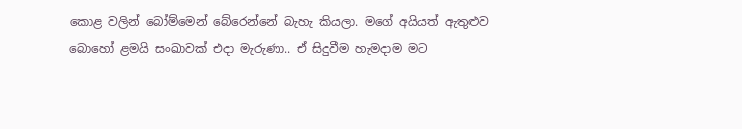කොළ වලින් බෝම්මෙන් බේරෙන්නේ බැහැ කියලා. මගේ අයියත් ඇතුළුව බොහෝ ළමයි සංඛාවක් එදා මැරුණා.. ඒ සිදුවීම හැමදාම මට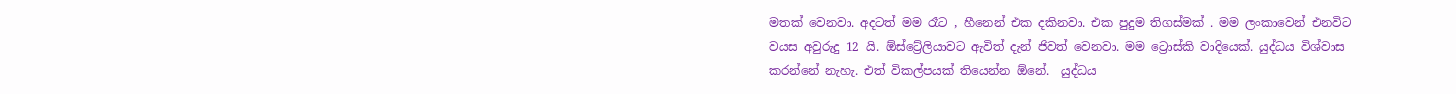මතක් වෙනවා. අදටත් මම රෑට , හීනෙන් එක දකිනවා. එක පුදුම තිගස්මක් . මම ලංකාවෙන් එනවිට වයස අවුරුදු 12 යි. ඕස්ට්‍රේලියාවට ඇවිත් දැන් ජිවත් වෙනවා. මම ට්‍රොස්කි වාදියෙක්. යුද්ධය විශ්වාස කරන්නේ නැහැ. එත් විකල්පයක් තියෙන්න ඕනේ.  යුද්ධය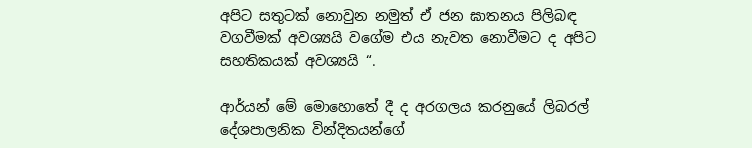අපිට සතුටක් නොවුන නමුත් ඒ ජන ඝාතනය පිලිබඳ වගවීමක් අවශ්‍යයි වගේම එය නැවත නොවීමට ද අපිට සහතිකයක් අවශ්‍යයි “.

ආර්යන් මේ මොහොතේ දී ද අරගලය කරනුයේ ලිබරල් දේශපාලනික වින්දිතයන්ගේ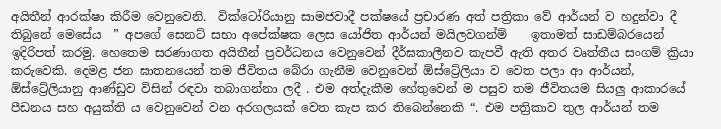අයිතීන් ආරක්ෂා කිරීම වෙනුවෙනි.  වික්ටෝරියානු සාමජවාදී පක්ෂයේ ප්‍රචාරණ අත් පත්‍රිකා වේ ආර්යන් ව හදුන්වා දී තිබුනේ මෙසේය  ” අපගේ සෙනට් සභා අපේක්ෂක ලෙස යෝජිත ආර්යන් මයිලවගන්ම්    ඉතාමත් සාඩම්බරයෙන් ඉදිරිපත් කරමු. හෙතෙම සරණාගත අයිතීන් ප්‍රවර්ධනය වෙනුවෙන් දීර්ඝකාලීනව කැපවී ඇති අතර වෘත්තීය සංගම් ක්‍රියා කරුවෙකි. දෙමළ ජන ඝාතනයෙන් තම ජීවිතය බේරා ගැනීම වෙනුවෙන් ඕස්ට්‍රේලියා ව වෙත පලා ආ ආර්යන්, ඕස්ට්‍රේලියානු ආණ්ඩුව විසින් රඳවා තබාගන්නා ලදී . එම අත්දැකීම හේතුවෙන් ම පසුව තම ජීවිතයම සියලු ආකාරයේ පීඩනය සහ අයුක්ති ය වෙනුවෙන් වන අරගලයක් වෙත කැප කර තිබෙන්නෙකි “. එම පත්‍රිකාව තුල ආර්යන් තම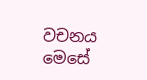වචනය මෙසේ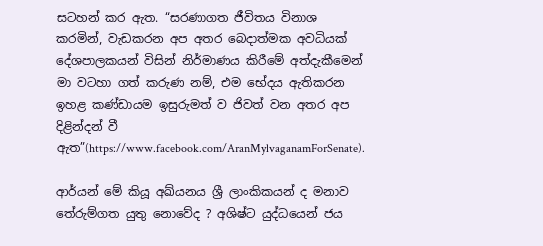සටහන් කර ඇත. “සරණාගත ජීවිතය විනාශ කරමින්, වැඩකරන අප අතර බෙදාත්මක අවධියක් දේශපාලකයන් විසින් නිර්මාණය කිරීමේ අත්දැකීමෙන් මා වටහා ගත් කරුණ නම්, එම භේදය ඇතිකරන ඉහළ කණ්ඩායම ඉසුරුමත් ව ජිවත් වන අතර අප දිළින්දන් වී ඇත”(https://www.facebook.com/AranMylvaganamForSenate).

ආර්යන් මේ කියූ අඛ්යනය ශ්‍රී ලාංකිකයන් ද මනාව තේරුම්ගත යුතු නොවේද ? අශිෂ්ට යුද්ධයෙන් ජය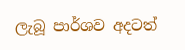ලැබූ පාර්ශව අදටත්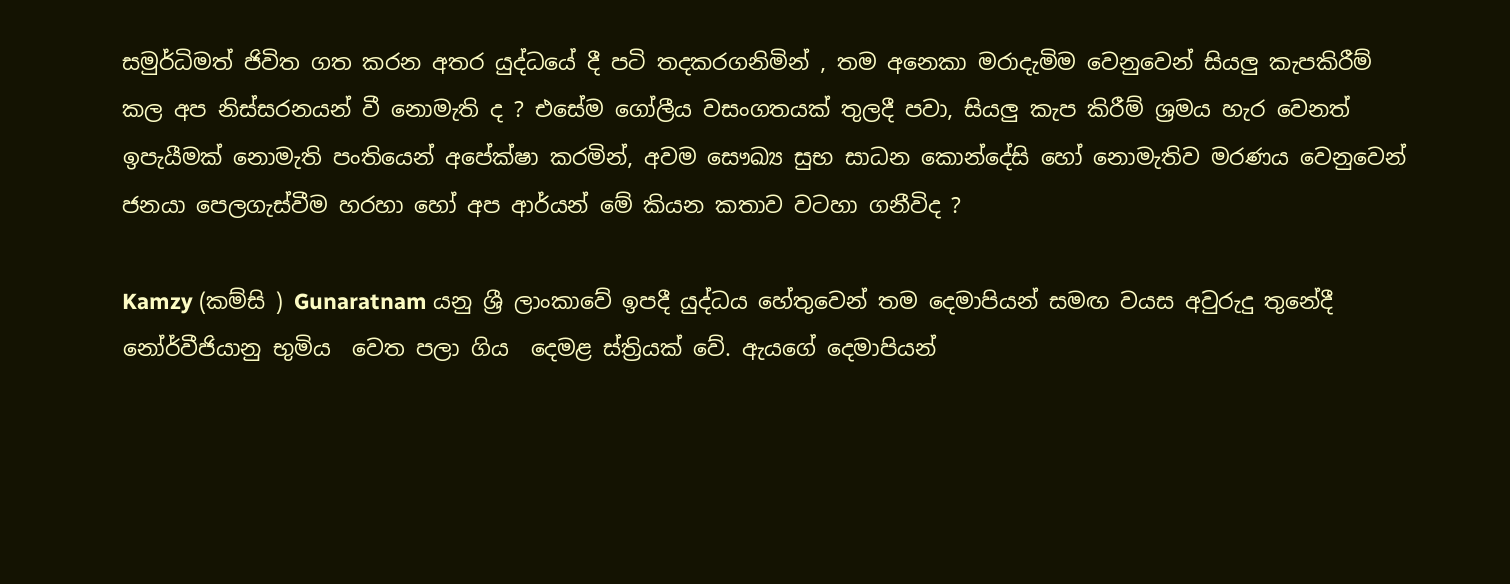සමුර්ධිමත් ජිවිත ගත කරන අතර යුද්ධයේ දී පටි තදකරගනිමින් , තම අනෙකා මරාදැමිම වෙනුවෙන් සියලු කැපකිරීම් කල අප නිස්සරනයන් වී නොමැති ද ? එසේම ගෝලීය වසංගතයක් තුලදී පවා, සියලු කැප කිරීම් ශ්‍රමය හැර වෙනත් ඉපැයීමක් නොමැති පංතියෙන් අපේක්ෂා කරමින්, අවම සෞඛ්‍ය සුභ සාධන කොන්දේසි හෝ නොමැතිව මරණය වෙනුවෙන් ජනයා පෙලගැස්වීම හරහා හෝ අප ආර්යන් මේ කියන කතාව වටහා ගනීවිද ?

Kamzy (කම්සි ) Gunaratnam යනු ශ්‍රී ලාංකාවේ ඉපදී යුද්ධය හේතුවෙන් තම දෙමාපියන් සමඟ වයස අවුරුදු තුනේදී නෝර්වීජියානු භුමිය  වෙත පලා ගිය  දෙමළ ස්ත්‍රියක් වේ. ඇයගේ දෙමාපියන්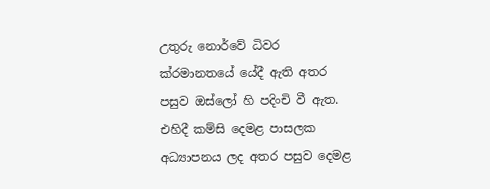උතුරු නොර්වේ ධිවර ක්රමානතයේ යේදී ඇති අතර පසුව ඔස්ලෝ හි පදිංචි වී ඇත. එහිදී කම්සි දෙමළ පාසලක අධ්‍යාපනය ලද අතර පසුව දෙමළ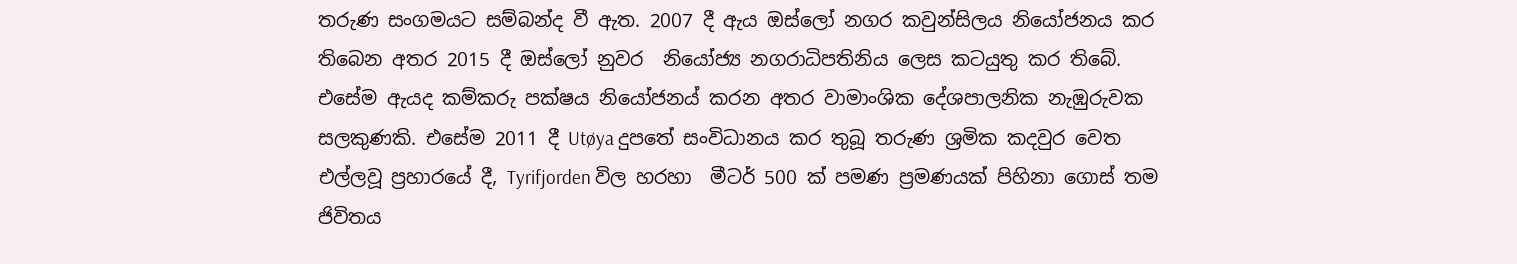තරුණ සංගමයට සම්බන්ද වී ඇත. 2007 දී ඇය ඔස්ලෝ නගර කවුන්සිලය නියෝජනය කර තිබෙන අතර 2015 දී ඔස්ලෝ නුවර  නියෝජ්‍ය නගරාධිපතිනිය ලෙස කටයුතු කර තිබේ. එසේම ඇයද කම්කරු පක්ෂය නියෝජනය් කරන අතර වාමාංශික දේශපාලනික නැඹුරුවක සලකුණකි. එසේම 2011 දී Utøya දුපතේ සංවිධානය කර තුබූ තරුණ ශ්‍රමික කදවුර වෙත එල්ලවූ ප්‍රහාරයේ දී, Tyrifjorden විල හරහා  මීටර් 500 ක් පමණ ප්‍රමණයක් පිහිනා ගොස් තම ජිවිතය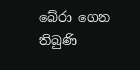බේරා ගෙන තිබුණි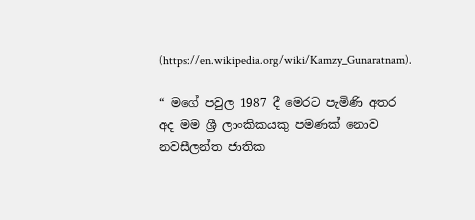(https://en.wikipedia.org/wiki/Kamzy_Gunaratnam).

“ මගේ පවුල 1987 දී මෙරට පැමිණි අතර අද මම ශ්‍රී ලාංකිකයකු පමණක් නොව නවසීලන්ත ජාතික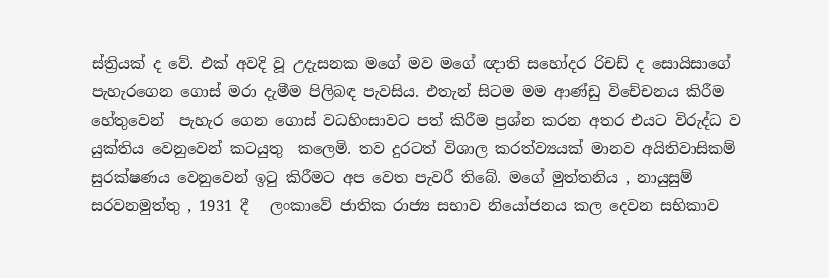ස්ත්‍රියක් ද වේ. එක් අවදි වූ උදැසනක මගේ මව මගේ ඥාති සහෝදර රිචඩ් ද සොයිසාගේ පැහැරගෙන ගොස් මරා දැමීම පිලිබඳ පැවසිය. එතැන් සිටම මම ආණ්ඩු විචේචනය කිරීම හේතුවෙන්  පැහැර ගෙන ගොස් වධහිංසාවට පත් කිරීම ප්‍රශ්න කරන අතර එයට විරුද්ධ ව යුක්තිය වෙනුවෙන් කටයුතු  කලෙමි. තව දුරටත් විශාල කරත්ව්‍යයක් මානව අයිතිවාසිකම් සුරක්ෂණය වෙනුවෙන් ඉටු කිරීමට අප වෙත පැවරී තිබේ. මගේ මුත්තනිය , නායුසුම් සරවනමුත්තු , 1931 දී   ලංකාවේ ජාතික රාජ්‍ය සභාව නියෝජනය කල දෙවන සභිකාව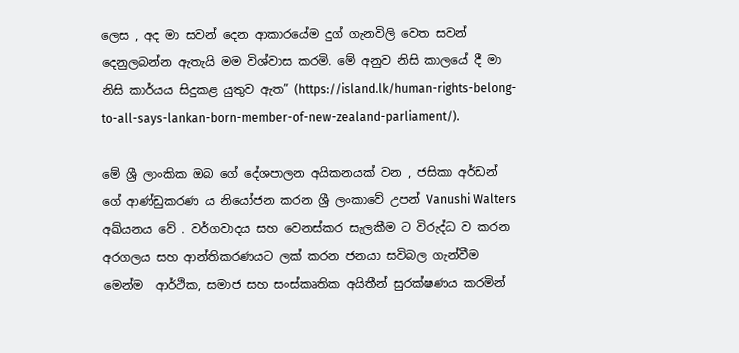ලෙස , අද මා සවන් දෙන ආකාරයේම දුග් ගැනවිලි වෙත සවන් දෙනුලබන්න ඇතැයි මම විශ්වාස කරමි. මේ අනුව නිසි කාලයේ දී මා නිසි කාර්යය සිදුකළ යුතුව ඇත” (https://island.lk/human-rights-belong-to-all-says-lankan-born-member-of-new-zealand-parliament/).

මේ ශ්‍රී ලාංකික ඔබ ගේ දේශපාලන අයිකනයක් වන , ජසිකා අර්ඩන් ගේ ආණ්ඩුකරණ ය නියෝජන කරන ශ්‍රී ලංකාවේ උපන් Vanushi Walters අඛ්යනය වේ . වර්ගවාදය සහ වෙනස්කර සැලකීම ට විරුද්ධ ව කරන අරගලය සහ ආන්තිකරණයට ලක් කරන ජනයා සවිබල ගැන්වීම මෙන්ම  ආර්ථික, සමාජ සහ සංස්කෘතික අයිතීන් සුරක්ෂණය කරමින්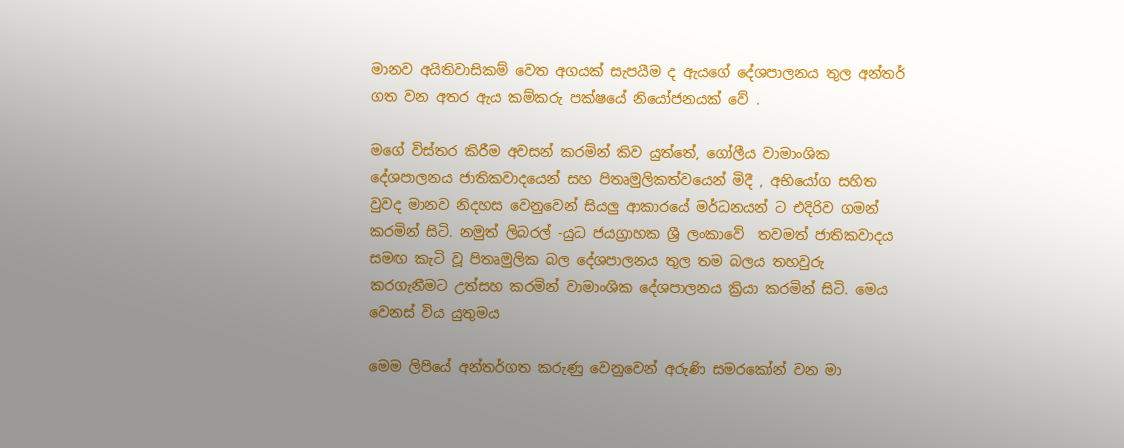මානව අයිතිවාසිකම් වෙත අගයක් සැපයීම ද ඇයගේ දේශපාලනය තුල අන්තර් ගත වන අතර ඇය කම්කරු පක්ෂයේ නියෝජනයක් වේ .

මගේ විස්තර කිරීම අවසන් කරමින් කිව යුත්තේ, ගෝලීය වාමාංශික දේශපාලනය ජාතිකවාදයෙන් සහ පිතෘමුලිකත්වයෙන් මිදී , අභියෝග සහිත වුවද මානව නිදහස වෙනුවෙන් සියලු ආකාරයේ මර්ධනයන් ට එදිරිව ගමන් කරමින් සිටි. නමුත් ලිබරල් -යුධ ජයග්‍රාහක ශ්‍රී ලංකාවේ  තවමත් ජාතිකවාදය සමඟ කැටි වූ පිතෘමුලික බල දේශපාලනය තුල තම බලය තහවුරු කරගැනීමට උත්සහ කරමින් වාමාංශික දේශපාලනය ක්‍රියා කරමින් සිටි. මෙය වෙනස් විය යුතුමය

මෙම ලිපියේ අන්තර්ගත කරුණු වෙනුවෙන් අරුණි සමරකෝන් වන මා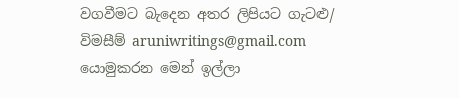වගවීමට බැදෙන අතර ලිපියට ගැටළු/ විමසීම් aruniwritings@gmail.com යොමුකරන මෙන් ඉල්ලා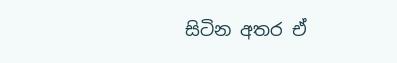සිටින අතර ඒ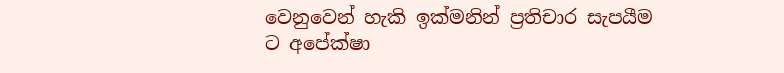වෙනුවෙන් හැකි ඉක්මනින් ප්‍රතිචාර සැපයීම ට අපේක්ෂා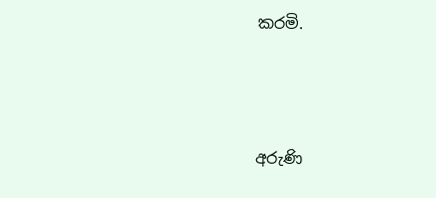කරමි.



අරුණි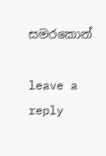සමරකොන්

leave a reply